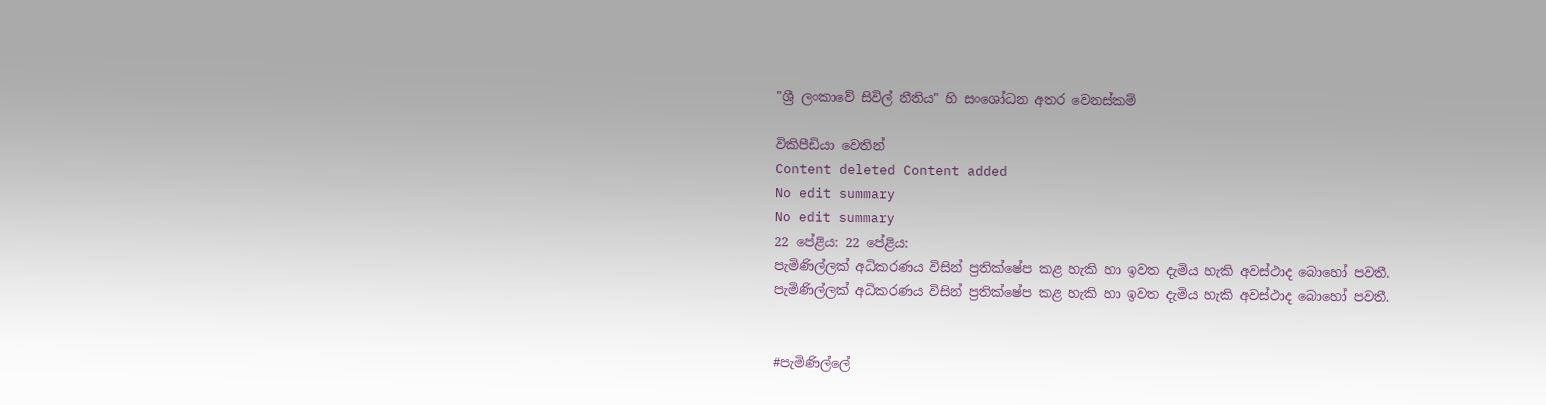"ශ්‍රී ලංකාවේ සිවිල් නීතිය" හි සංශෝධන අතර වෙනස්කම්

විකිපීඩියා වෙතින්
Content deleted Content added
No edit summary
No edit summary
22 පේළිය: 22 පේළිය:
පැමිණිල්ලක් අධිකරණය විසින් ප්‍රතික්ෂේප කළ හැකි හා ඉවත දැමිය හැකි අවස්ථාද බොහෝ පවතී.
පැමිණිල්ලක් අධිකරණය විසින් ප්‍රතික්ෂේප කළ හැකි හා ඉවත දැමිය හැකි අවස්ථාද බොහෝ පවතී.


#පැමිණිල්ලේ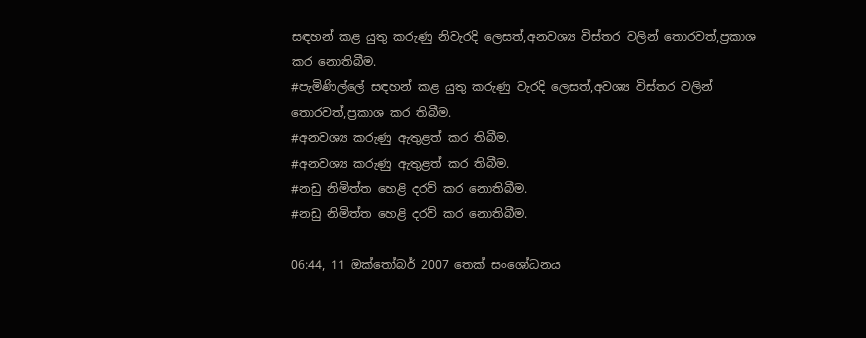සඳහන් කළ යුතු කරුණු නිවැරදි ලෙසත්,අනවශ්‍ය විස්තර වලින් තොරවත්,ප්‍රකාශ කර නොතිබීම.
#පැමිණිල්ලේ සඳහන් කළ යුතු කරුණු වැරදි ලෙසත්,අවශ්‍ය විස්තර වලින් තොරවත්,ප්‍රකාශ කර තිබීම.
#අනවශ්‍ය කරුණු ඇතුළත් කර තිබීම.
#අනවශ්‍ය කරුණු ඇතුළත් කර තිබීම.
#නඩු නිමිත්ත හෙළි දරව් කර නොතිබීම.
#නඩු නිමිත්ත හෙළි දරව් කර නොතිබීම.

06:44, 11 ඔක්තෝබර් 2007 තෙක් සංශෝධනය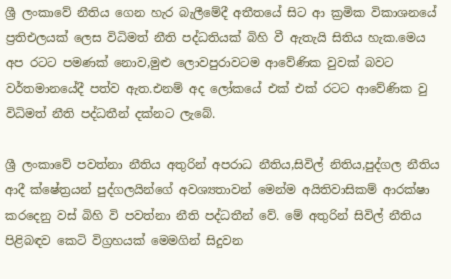ශ්‍රී ලංකාවේ නීතිය ගෙන හැර බැලීමේදී අතීතයේ සිට ආ ක්‍රමික විකාශනයේ ප්‍රතිඑලයක් ලෙස විධිමත් නීති පද්ධතියක් බිහි වී ඇතැයි සිතිය හැක.මෙය අප රටට පමණක් නොව,මුළු ලොවපුරාවටම ආවේණික වුවක් බවට වර්තමානයේදී පත්ව ඇත.එනම් අද ලෝකයේ එක් එක් රටට ආවේණික වු විධිමත් නීති පද්ධතීන් දක්නට ලැබේ.

ශ්‍රී ලංකාවේ පවත්නා නීතිය අතුරින් අපරාධ නීතිය,සිවිල් නිතිය,පුද්ගල නීතිය ආදී ක්ෂේත්‍රයන් පුද්ගලයින්ගේ අවශ්‍යතාවන් මෙන්ම අයිතිවාසිකම් ආරක්ෂා කරදෙනු වස් බිහි වි පවත්නා නීති පද්ධතීන් වේ. මේ අතුරින් සිවිල් නීතිය පිළිබඳව කෙටි විග්‍රහයක් මෙමගින් සිදුවන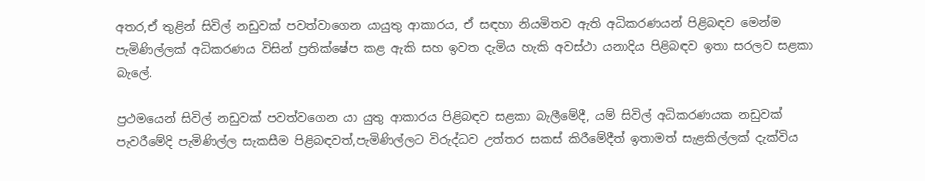අතර,ඒ තුළින් සිවිල් නඩුවක් පවත්වාගෙන යායුතු ආකාරය, ඒ සඳහා නියමිතව ඇති අධිකරණයන් පිළිබඳව මෙන්ම පැමිණිල්ලක් අධිකරණය විසින් ප්‍රතික්ෂේප කළ ඇකි සහ ඉවත දැමිය හැකි අවස්ථා යනාදිය පිළිබඳව ඉතා සරලව සළකා බැලේ.

ප්‍රථමයෙන් සිවිල් නඩුවක් පවත්වගෙන යා යුතු ආකාරය පිළිබඳව සළකා බැලීමේදී, යම් සිවිල් අධිකරණයක නඩුවක් පැවරීමේදි පැමිණිල්ල සැකසීම පිළිබඳවත්,පැමිණිල්ලට විරුද්ධව උත්තර සකස් කිරීමේදීත් ඉතාමත් සැළකිල්ලක් දැක්විය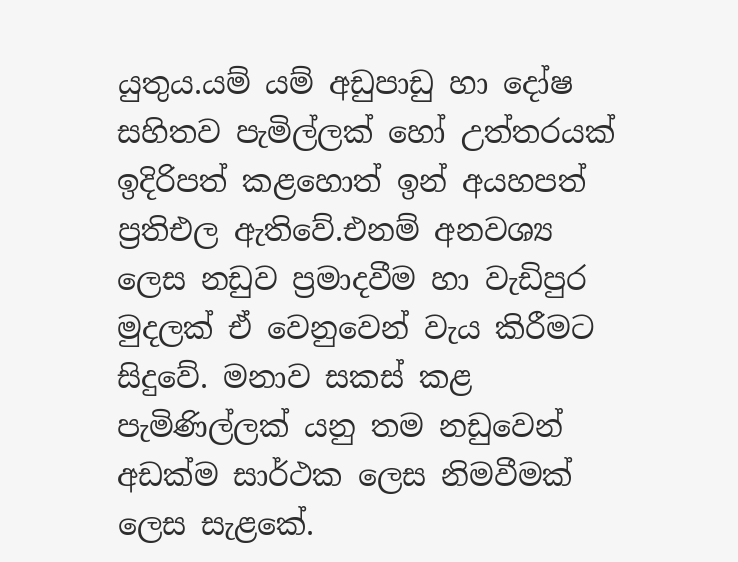යුතුය.යම් යම් අඩුපාඩු හා දෝෂ සහිතව පැමිල්ලක් හෝ උත්තරයක් ඉදිරිපත් කළහොත් ඉන් අයහපත් ප්‍රතිඑල ඇතිවේ.එනම් අනවශ්‍ය ලෙස නඩුව ප්‍රමාදවීම හා වැඩිපුර මුදලක් ඒ වෙනුවෙන් වැය කිරීමට සිදුවේ. මනාව සකස් කළ පැමිණිල්ලක් යනු තම නඩුවෙන් අඩක්ම සාර්ථක ලෙස නිමවීමක් ලෙස සැළකේ.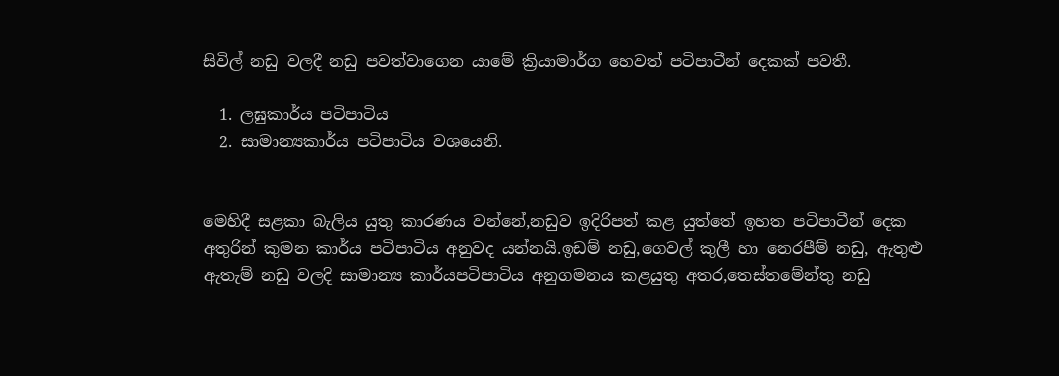සිවිල් නඩු වලදී නඩු පවත්වාගෙන යාමේ ක්‍රියාමාර්ග හෙවත් පටිපාටීන් දෙකක් පවතී.

  1. ලඝුකාර්ය පටිපාටිය
  2. සාමාන්‍යකාර්ය පටිපාටිය වශයෙනි.


මෙහිදී සළකා බැලිය යුතු කාරණය වන්නේ,නඩුව ඉදිරිපත් කළ යුත්තේ ඉහත පටිපාටීන් දෙක අතුරින් කුමන කාර්ය පටිපාටිය අනුවද යන්නයි.ඉඩම් නඩු,ගෙවල් කුලී හා නෙරපීම් නඩු, ඇතුළු ඇතැම් නඩු වලදි සාමාන්‍ය කාර්යපටිපාටිය අනුගමනය කළයුතු අතර,තෙස්තමේන්තු නඩු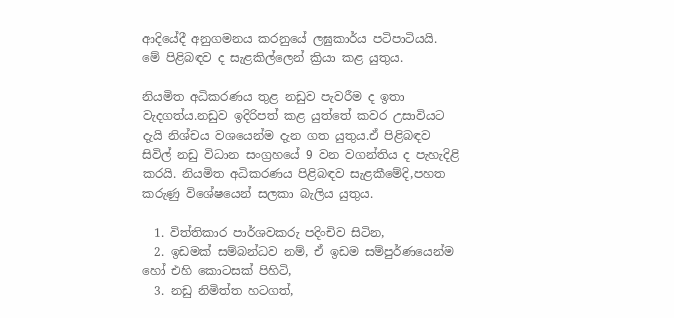ආදියේදී අනුගමනය කරනුයේ ලඝුකාර්ය පටිපාටියයි. මේ පිළිබඳව ද සැළකිල්ලෙන් ක්‍රියා කළ යුතුය.

නියමිත අධිකරණය තුළ නඩුව පැවරීම ද ඉතා වැදගත්ය.නඩුව ඉදිරිපත් කළ යුත්තේ කවර උසාවියට දැයි නිශ්චය වශයෙන්ම දැන ගත යුතුය.ඒ පිළිබඳව සිවිල් නඩු විධාන සංග්‍රහයේ 9 වන වගන්තිය ද පැහැදිළි කරයි. නියමිත අධිකරණය පිළිබඳව සැළකීමේදි,පහත කරුණු විශේෂයෙන් සලකා බැලිය යුතුය.

  1. විත්තිකාර පාර්ශවකරු පදිංචිව සිටින,
  2. ඉඩමක් සම්බන්ධව නම්, ඒ ඉඩම සම්පුර්ණයෙන්ම හෝ එහි කොටසක් පිහිටි,
  3. නඩු නිමිත්ත හටගත්,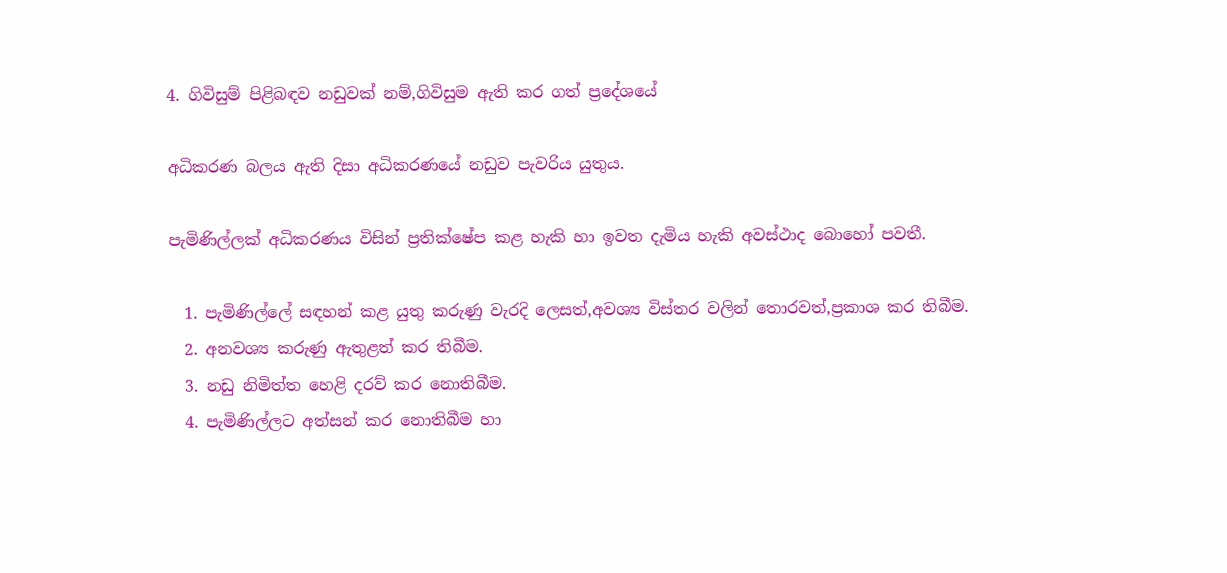4. ගිවිසුම් පිළිබඳව නඩුවක් නම්,ගිවිසුම ඇති කර ගත් ප්‍රදේශයේ

අධිකරණ බලය ඇති දිසා අධිකරණයේ නඩුව පැවරිය යුතුය.

පැමිණිල්ලක් අධිකරණය විසින් ප්‍රතික්ෂේප කළ හැකි හා ඉවත දැමිය හැකි අවස්ථාද බොහෝ පවතී.

  1. පැමිණිල්ලේ සඳහන් කළ යුතු කරුණු වැරදි ලෙසත්,අවශ්‍ය විස්තර වලින් තොරවත්,ප්‍රකාශ කර තිබීම.
  2. අනවශ්‍ය කරුණු ඇතුළත් කර තිබීම.
  3. නඩු නිමිත්ත හෙළි දරව් කර නොතිබීම.
  4. පැමිණිල්ලට අත්සන් කර නොතිබීම හා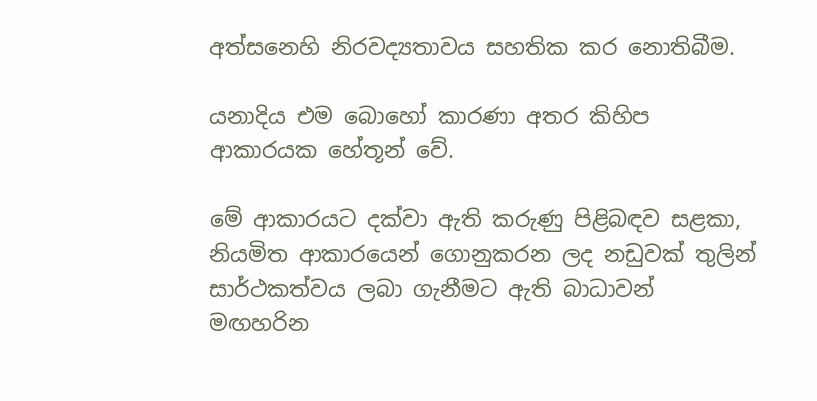අත්සනෙහි නිරවද්‍යතාවය සහතික කර නොතිබීම.

යනාදිය එම බොහෝ කාරණා අතර කිහිප ආකාරයක හේතූන් වේ.

මේ ආකාරයට දක්වා ඇති කරුණු පිළිබඳව සළකා, නියමිත ආකාරයෙන් ගොනුකරන ලද නඩුවක් තුලින් සාර්ථකත්වය ලබා ගැනීමට ඇති බාධාවන් මඟහරින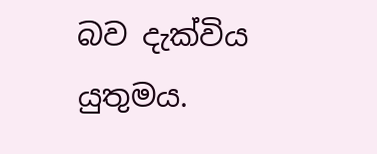බව දැක්විය යුතුමය.